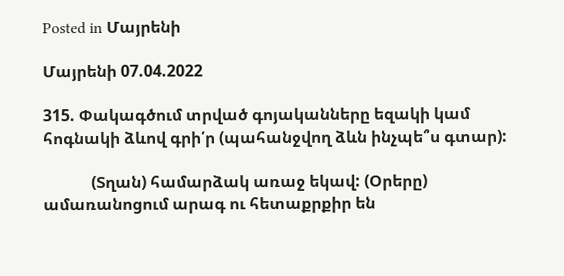Posted in Մայրենի

Մայրենի 07.04.2022

315. Փակագծում տրված գոյականները եզակի կամ հոգնակի ձևով գրի՛ր (պահանջվող ձևն ինչպե՞ս գտար):

            (Տղան) համարձակ առաջ եկավ: (Օրերը) ամառանոցում արագ ու հետաքրքիր են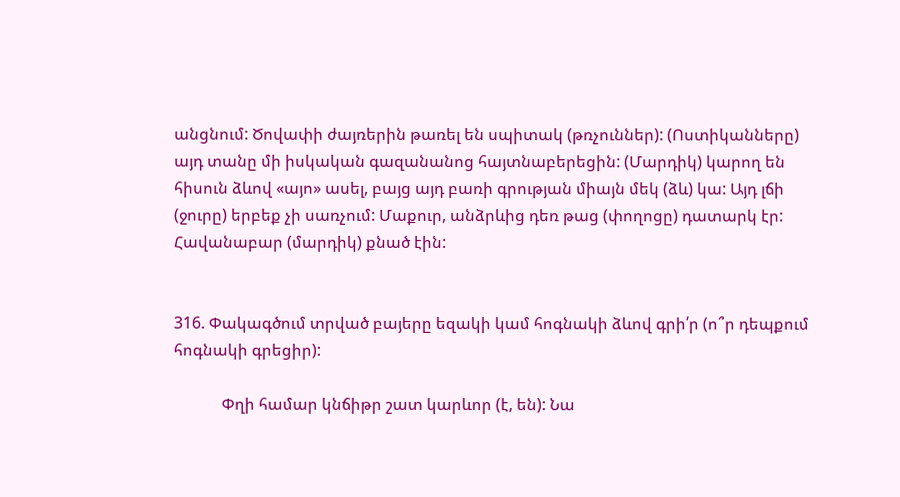անցնում: Ծովափի ժայռերին թառել են սպիտակ (թռչուններ): (Ոստիկանները) այդ տանը մի իսկական գազանանոց հայտնաբերեցին: (Մարդիկ) կարող են հիսուն ձևով «այո» ասել, բայց այդ բառի գրության միայն մեկ (ձև) կա: Այդ լճի (ջուրը) երբեք չի սառչում: Մաքուր, անձրևից դեռ թաց (փողոցը) դատարկ էր: Հավանաբար (մարդիկ) քնած էին:


316. Փակագծում տրված բայերը եզակի կամ հոգնակի ձևով գրի՛ր (ո՞ր դեպքում հոգնակի գրեցիր):

            Փղի համար կնճիթր շատ կարևոր (է, են): Նա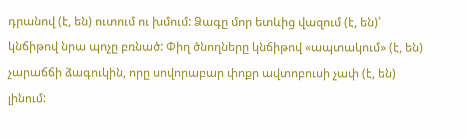դրանով (է, են) ուտում ու խմում: Ձագը մոր ետևից վազում (է, են)՝ կնճիթով նրա պոչը բռնած: Փիղ ծնողները կնճիթով «ապտակում» (է, են) չարաճճի ձագուկին, որը սովորաբար փոքր ավտոբուսի չափ (է, են) լինում: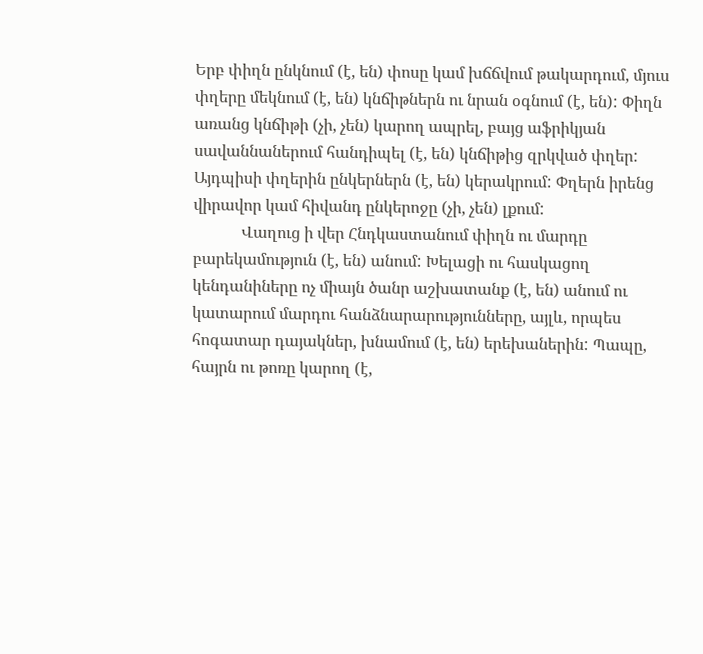Երբ փիղն ընկնում (է, են) փոսը կամ խճճվում թակարդում, մյուս փղերը մեկնում (է, են) կնճիթներն ու նրան օգնում (է, են): Փիղն առանց կնճիթի (չի, չեն) կարող ապրել, բայց աֆրիկյան սավաննաներում հանդիպել (է, են) կնճիթից զրկված փղեր: Այդպիսի փղերին ընկերներն (է, են) կերակրում: Փղերն իրենց վիրավոր կամ հիվանդ ընկերոջը (չի, չեն) լքում:
            Վաղուց ի վեր Հնդկաստանում փիղն ու մարդը բարեկամություն (է, են) անում: Խելացի ու հասկացող կենդանիները ոչ միայն ծանր աշխատանք (է, են) անում ու կատարում մարդու հանձնարարությունները, այլև, որպես հոգատար դայակներ, խնամում (է, են) երեխաներին: Պապը, հայրն ու թոռը կարող (է,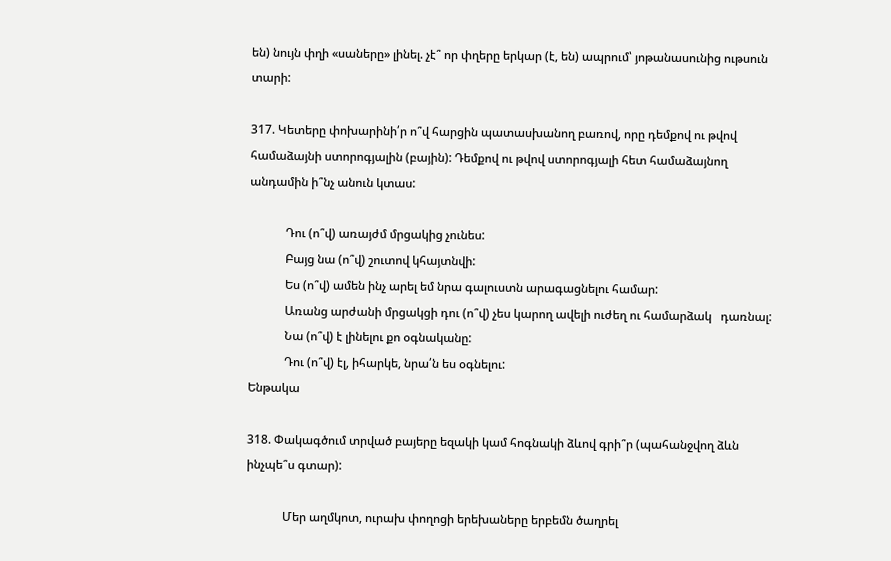են) նույն փղի «սաները» լինել. չէ՞ որ փղերը երկար (է, են) ապրում՝ յոթանասունից ութսուն տարի:

317. Կետերը փոխարինի՛ր ո՞վ հարցին պատասխանող բառով, որը դեմքով ու թվով համաձայնի ստորոգյալին (բային): Դեմքով ու թվով ստորոգյալի հետ համաձայնող անդամին ի՞նչ անուն կտաս:

            Դու (ո՞վ) առայժմ մրցակից չունես:
            Բայց նա (ո՞վ) շուտով կհայտնվի:
            Ես (ո՞վ) ամեն ինչ արել եմ նրա գալուստն արագացնելու համար:
            Առանց արժանի մրցակցի դու (ո՞վ) չես կարող ավելի ուժեղ ու համարձակ   դառնալ:
            Նա (ո՞վ) է լինելու քո օգնականը:
            Դու (ո՞վ) էլ, իհարկե, նրա՛ն ես օգնելու:
Ենթակա

318. Փակագծում տրված բայերը եզակի կամ հոգնակի ձևով գրի՞ր (պահանջվող ձևն ինչպե՞ս գտար):

            Մեր աղմկոտ, ուրախ փողոցի երեխաները երբեմն ծաղրել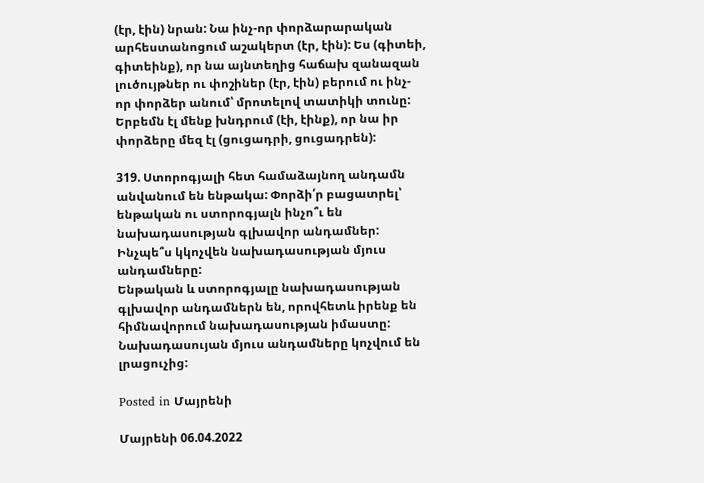(էր, էին) նրան: Նա ինչ-որ փորձարարական արհեստանոցում աշակերտ (էր, էին): Ես (գիտեի, գիտեինք), որ նա այնտեղից հաճախ զանազան լուծույթներ ու փոշիներ (էր, էին) բերում ու ինչ-որ փորձեր անում՝ մրոտելով տատիկի տունը: Երբեմն էլ մենք խնդրում (էի, էինք), որ նա իր փորձերը մեզ էլ (ցուցադրի, ցուցադրեն):

319. Ստորոգյալի հետ համաձայնող անդամն անվանում են ենթակա: Փորձի՛ր բացատրել՝ ենթական ու ստորոգյալն ինչո՞ւ են նախադասության գլխավոր անդամներ: Ինչպե՞ս կկոչվեն նախադասության մյուս անդամները:
Ենթական և ստորոգյալը նախադասության գլխավոր անդամներն են, որովհետև իրենք են հիմնավորում նախադասության իմաստը:
Նախադասույան մյուս անդամները կոչվում են լրացուչից:

Posted in Մայրենի

Մայրենի 06.04.2022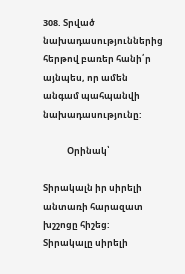308. Տրված նախադասություններից հերթով բառեր հանի՛ր այնպես, որ ամեն անգամ պահպանվի նախադասությունը:

            Օրինակ՝

Տիրակալն իր սիրելի անտառի հարազատ խշշոցը հիշեց:
Տիրակալը սիրելի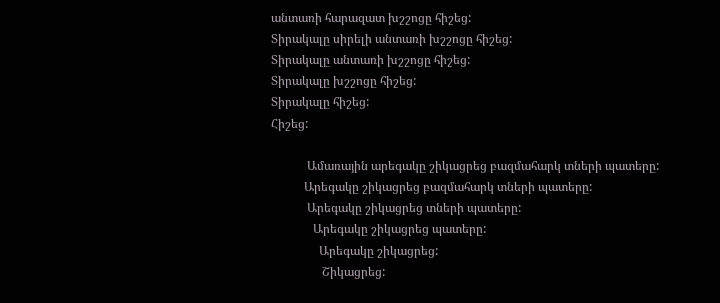անտառի հարազատ խշշոցը հիշեց:
Տիրակալը սիրելի անտառի խշշոցը հիշեց:
Տիրակալը անտառի խշշոցը հիշեց:
Տիրակալը խշշոցը հիշեց:
Տիրակալը հիշեց:
Հիշեց:

            Ամառային արեգակը շիկացրեց բազմահարկ տների պատերը:
           Արեգակը շիկացրեց բազմահարկ տների պատերը:
            Արեգակը շիկացրեց տների պատերը:
              Արեգակը շիկացրեց պատերը:
                Արեգակը շիկացրեց:
                 Շիկացրեց: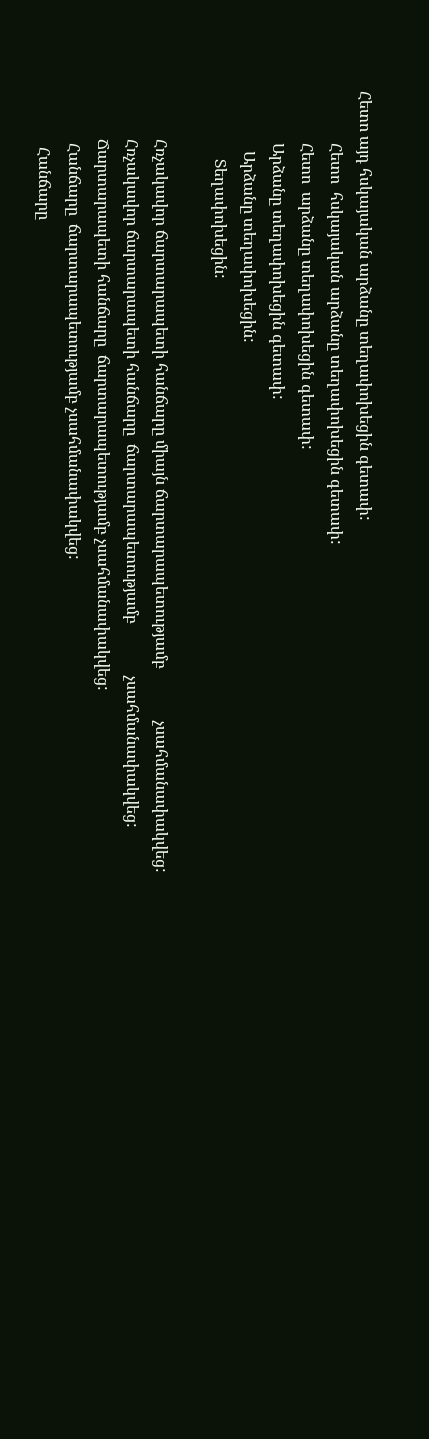Հետո այդ հսկայական արձանը տեղափոխեցին գետափ:
             Հետո  հսկայական արձանը տեղափոխեցին գետափ:
             Հետո  արձանը տեղափոխեցին գետափ:
             Արձանը տեղափոխեցին գետափ:
               Արձանը տեղափոխեցին:
                 Տեղափոխեցին:

            Հռչակավոր ճարտարապետի հանճարը միայն ճարտարապետությամբ             չսահմանափակվեց:
            Հռչակավոր ճարտարապետի հանճարը  ճարտարապետությամբ             չսահմանափակվեց:
            Ճարտարապետի հանճարը  ճարտարապետությամբ չսահմանափակվեց:
             Հանճարը  ճարտարապետությամբ չսահմանափակվեց:
              Հանճարը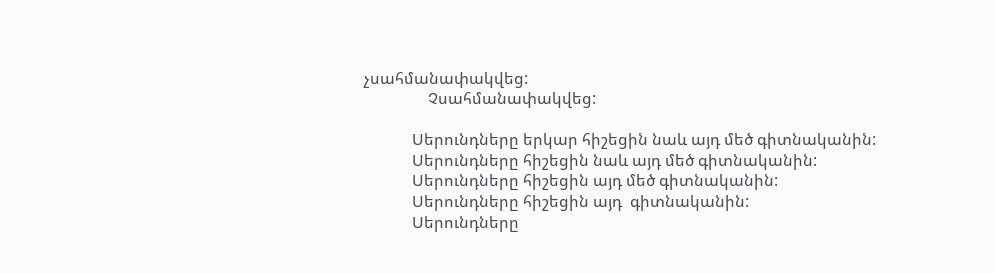չսահմանափակվեց:
                Չսահմանափակվեց:

            Սերունդները երկար հիշեցին նաև այդ մեծ գիտնականին:
            Սերունդները հիշեցին նաև այդ մեծ գիտնականին:
            Սերունդները հիշեցին այդ մեծ գիտնականին:
            Սերունդները հիշեցին այդ  գիտնականին:
            Սերունդները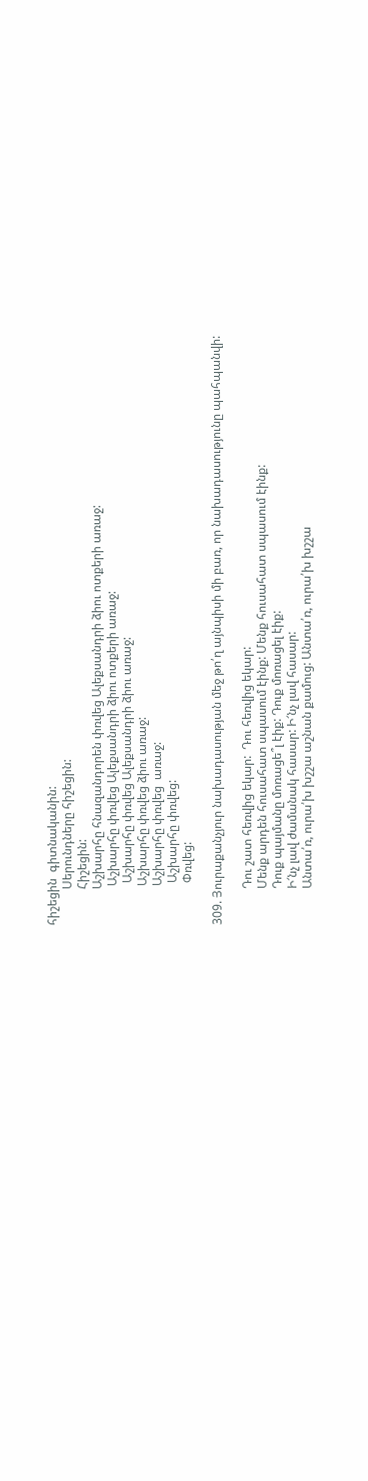հիշեցին  գիտնականին:
            Սերունդները հիշեցին:
            Հիշեցին:
            Աշխարհը հնազանդորեն փռվեց Ալեքսանդրի ձիու ոտքերի առաջ:
             Աշխարհը փռվեց Ալեքսանդրի ձիու ոտքերի առաջ:
              Աշխարհը փռվեց Ալեքսանդրի ձիու առաջ:
             Աշխարհը փռվեց ձիու առաջ:
             Աշխարհը փռվեց  առաջ:
              Աշխարհը փռվեց:
              Փռվեց:

309. Յուրաքանչյուր նախադասության մեջ թո՛ղ այնպիսի մի բառ, որ նախադասությունը պահպանվի:

            Դու շատ հեռվից եկար:  Դու հեռվից եկար:
            Մենք արդեն հուսահատ սպասում էինք: Մենք հուսահատ սպասում էինք:
            Դուք պայմանը մոռացե՞լ էիք: Դուք մոռացել էիք:
            Ի՜նչ լավ ժամանակ հասար: Ի՜նչ լավ հասար:
            Անտա՛ռ, ուրա՛խ խշշա աշնան քամուց: Անտա՛ռ, ուրա՛խ խշշա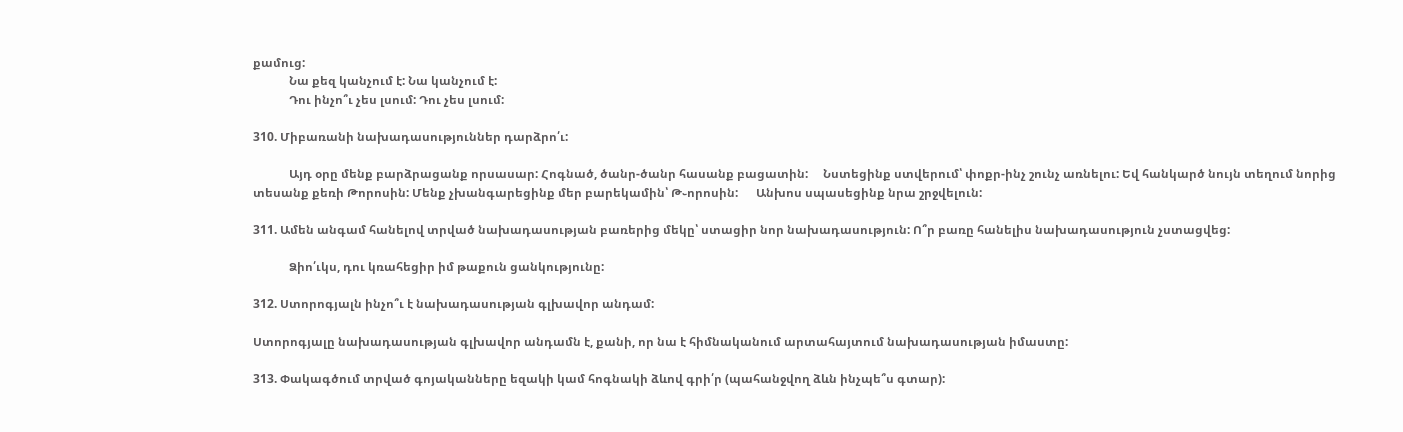քամուց:
            Նա քեզ կանչում է: Նա կանչում է:
            Դու ինչո՞ւ չես լսում: Դու չես լսում:

310. Միբառանի նախադասություններ դարձրո՛ւ:

            Այդ օրը մենք բարձրացանք որսասար: Հոգնած, ծանր-ծանր հասանք բացատին:     Նստեցինք ստվերում՝ փոքր-ինչ շունչ առնելու: Եվ հանկարծ նույն տեղում նորից    տեսանք քեռի Թորոսին: Մենք չխանգարեցինք մեր բարեկամին՝ Թ֊որոսին:      Անխոս սպասեցինք նրա շրջվելուն:

311. Ամեն անգամ հանելով տրված նախադասության բառերից մեկը՝ ստացիր նոր նախադասություն: Ո՞ր բառը հանելիս նախադասություն չստացվեց:

            Ձիո՛ւկս, դու կռահեցիր իմ թաքուն ցանկությունը:

312. Ստորոգյալն ինչո՞ւ է նախադասության գլխավոր անդամ:

Ստորոգյալը նախադասության գլխավոր անդամն է, քանի, որ նա է հիմնականում արտահայտում նախադասության իմաստը:

313. Փակագծում տրված գոյականները եզակի կամ հոգնակի ձևով գրի՛ր (պահանջվող ձևն ինչպե՞ս գտար):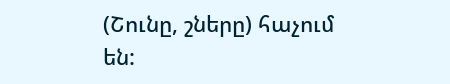(Շունը, շները) հաչում են: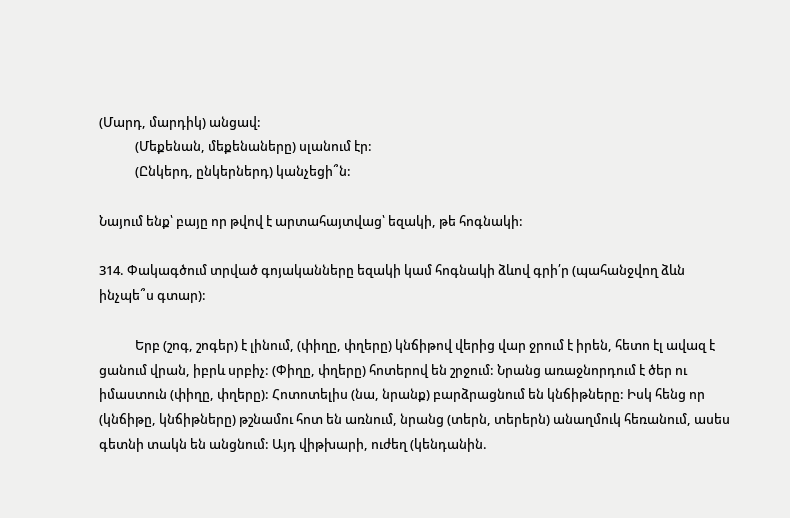(Մարդ, մարդիկ) անցավ:
            (Մեքենան, մեքենաները) սլանում էր:
            (Ընկերդ, ընկերներդ) կանչեցի՞ն:

Նայում ենք՝ բայը որ թվով է արտահայտվաց՝ եզակի, թե հոգնակի:

314. Փակագծում տրված գոյականները եզակի կամ հոգնակի ձևով գրի՛ր (պահանջվող ձևն ինչպե՞ս գտար):

            Երբ (շոգ, շոգեր) է լինում, (փիղը, փղերը) կնճիթով վերից վար ջրում է իրեն, հետո էլ ավազ է ցանում վրան, իբրև սրբիչ: (Փիղը, փղերը) հոտերով են շրջում: Նրանց առաջնորդում է ծեր ու իմաստուն (փիղը, փղերը): Հոտոտելիս (նա, նրանք) բարձրացնում են կնճիթները: Իսկ հենց որ (կնճիթը, կնճիթները) թշնամու հոտ են առնում, նրանց (տերն, տերերն) անաղմուկ հեռանում, ասես գետնի տակն են անցնում: Այդ վիթխարի, ուժեղ (կենդանին.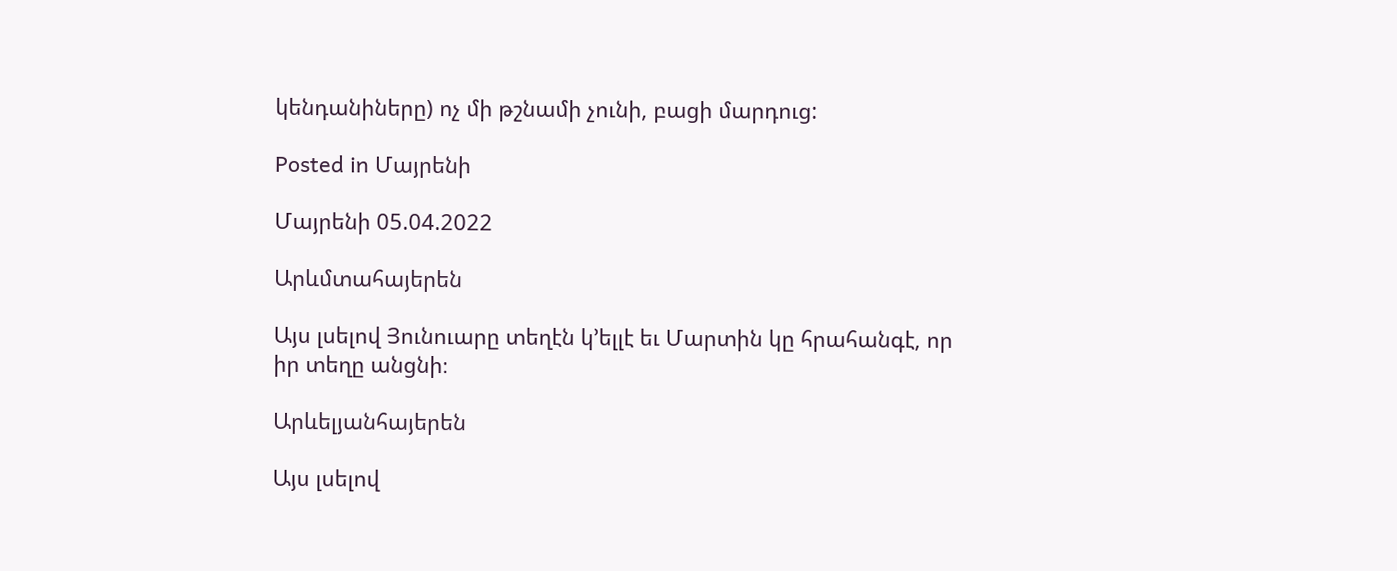կենդանիները) ոչ մի թշնամի չունի, բացի մարդուց:

Posted in Մայրենի

Մայրենի 05.04.2022

Արևմտահայերեն

Այս լսելով Յունուարը տեղէն կ’ելլէ եւ Մարտին կը հրահանգէ, որ
իր տեղը անցնի։

Արևելյանհայերեն

Այս լսելով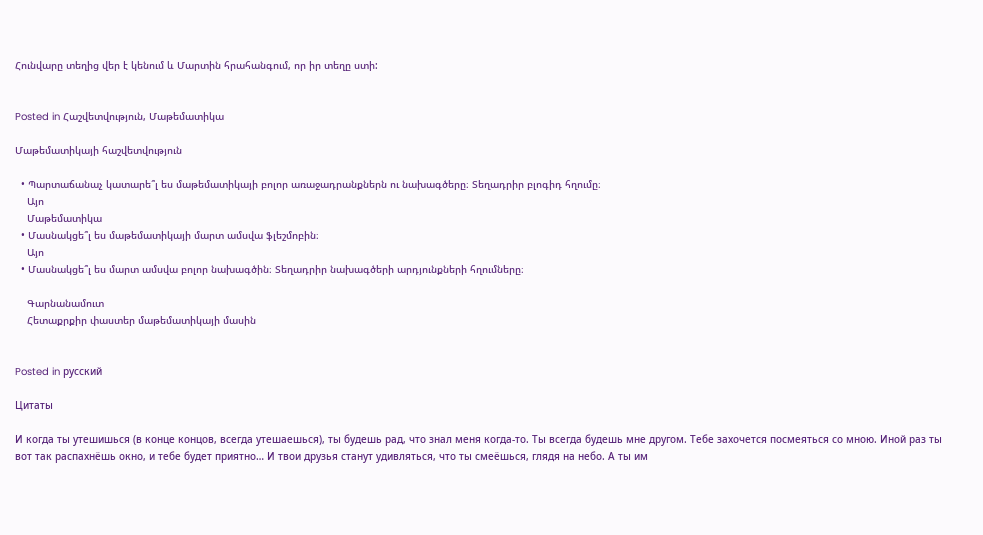Հունվարը տեղից վեր է կենում և Մարտին հրահանգում, որ իր տեղը ստի:


Posted in Հաշվետվություն, Մաթեմատիկա

Մաթեմատիկայի հաշվետվություն

  • Պարտաճանաչ կատարե՞լ ես մաթեմատիկայի բոլոր առաջադրանքներն ու նախագծերը։ Տեղադրիր բլոգիդ հղումը։
    Այո
    Մաթեմատիկա
  • Մասնակցե՞լ ես մաթեմատիկայի մարտ ամսվա ֆլեշմոբին։
    Այո
  • Մասնակցե՞լ ես մարտ ամսվա բոլոր նախագծին։ Տեղադրիր նախագծերի արդյունքների հղումները։

    Գարնանամուտ
    Հետաքրքիր փաստեր մաթեմատիկայի մասին


Posted in русский

Цитаты

И когда ты утешишься (в конце концов, всегда утешаешься), ты будешь рад, что знал меня когда-то. Ты всегда будешь мне другом. Тебе захочется посмеяться со мною. Иной раз ты вот так распахнёшь окно, и тебе будет приятно… И твои друзья станут удивляться, что ты смеёшься, глядя на небо. А ты им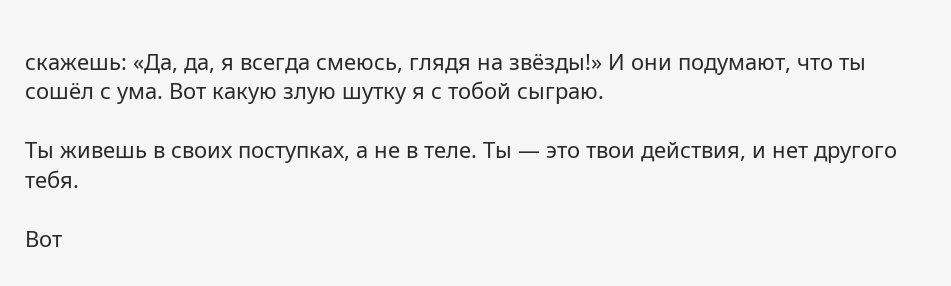скажешь: «Да, да, я всегда смеюсь, глядя на звёзды!» И они подумают, что ты сошёл с ума. Вот какую злую шутку я с тобой сыграю.

Ты живешь в своих поступках, а не в теле. Ты — это твои действия, и нет другого тебя.

Вот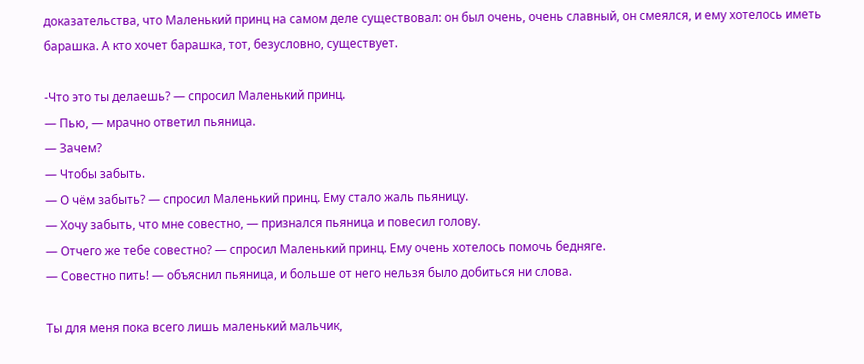доказательства, что Маленький принц на самом деле существовал: он был очень, очень славный, он смеялся, и ему хотелось иметь барашка. А кто хочет барашка, тот, безусловно, существует.

-Что это ты делаешь? — спросил Маленький принц.
— Пью, — мрачно ответил пьяница.
— Зачем?
— Чтобы забыть.
— О чём забыть? — спросил Маленький принц. Ему стало жаль пьяницу.
— Хочу забыть, что мне совестно, — признался пьяница и повесил голову.
— Отчего же тебе совестно? — спросил Маленький принц. Ему очень хотелось помочь бедняге.
— Совестно пить! — объяснил пьяница, и больше от него нельзя было добиться ни слова.

Ты для меня пока всего лишь маленький мальчик,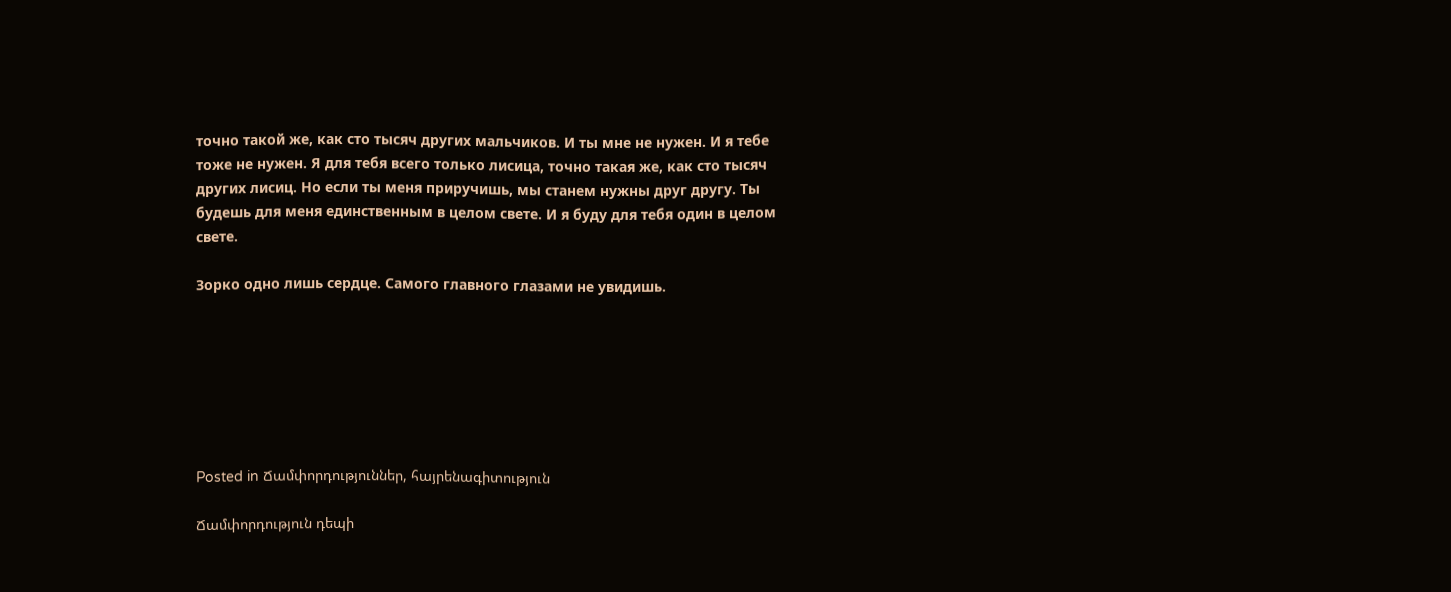точно такой же, как сто тысяч других мальчиков. И ты мне не нужен. И я тебе тоже не нужен. Я для тебя всего только лисица, точно такая же, как сто тысяч других лисиц. Но если ты меня приручишь, мы станем нужны друг другу. Ты будешь для меня единственным в целом свете. И я буду для тебя один в целом свете.

Зорко одно лишь сердце. Самого главного глазами не увидишь.







Posted in Ճամփորդություններ, հայրենագիտություն

Ճամփորդություն դեպի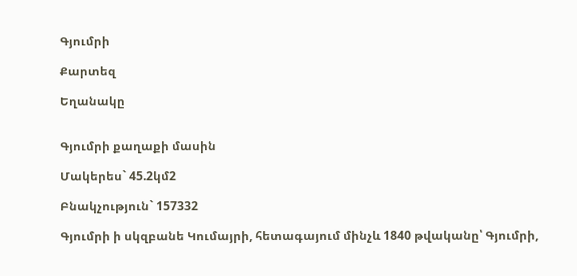Գյումրի

Քարտեզ

Եղանակը


Գյումրի քաղաքի մասին

Մակերես` 45.2կմ2

Բնակչություն` 157332

Գյումրի ի սկզբանե Կումայրի, հետագայում մինչև 1840 թվականը՝ Գյումրի,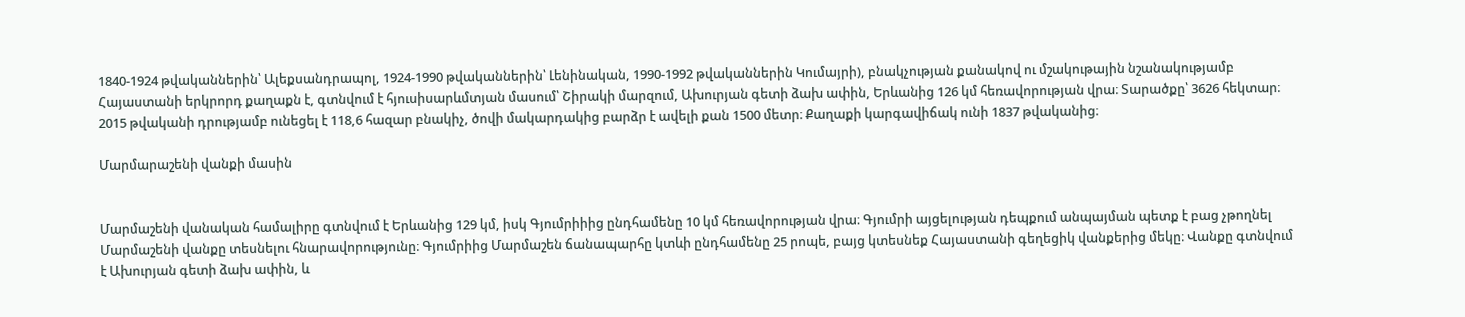1840-1924 թվականներին՝ Ալեքսանդրապոլ, 1924-1990 թվականներին՝ Լենինական, 1990-1992 թվականներին Կումայրի), բնակչության քանակով ու մշակութային նշանակությամբ Հայաստանի երկրորդ քաղաքն է, գտնվում է հյուսիսարևմտյան մասում՝ Շիրակի մարզում, Ախուրյան գետի ձախ ափին, Երևանից 126 կմ հեռավորության վրա։ Տարածքը՝ 3626 հեկտար։ 2015 թվականի դրությամբ ունեցել է 118,6 հազար բնակիչ, ծովի մակարդակից բարձր է ավելի քան 1500 մետր։ Քաղաքի կարգավիճակ ունի 1837 թվականից։

Մարմարաշենի վանքի մասին


Մարմաշենի վանական համալիրը գտնվում է Երևանից 129 կմ, իսկ Գյումրիիից ընդհամենը 10 կմ հեռավորության վրա։ Գյումրի այցելության դեպքում անպայման պետք է բաց չթողնել Մարմաշենի վանքը տեսնելու հնարավորությունը։ Գյումրիից Մարմաշեն ճանապարհը կտևի ընդհամենը 25 րոպե, բայց կտեսնեք Հայաստանի գեղեցիկ վանքերից մեկը։ Վանքը գտնվում է Ախուրյան գետի ձախ ափին, և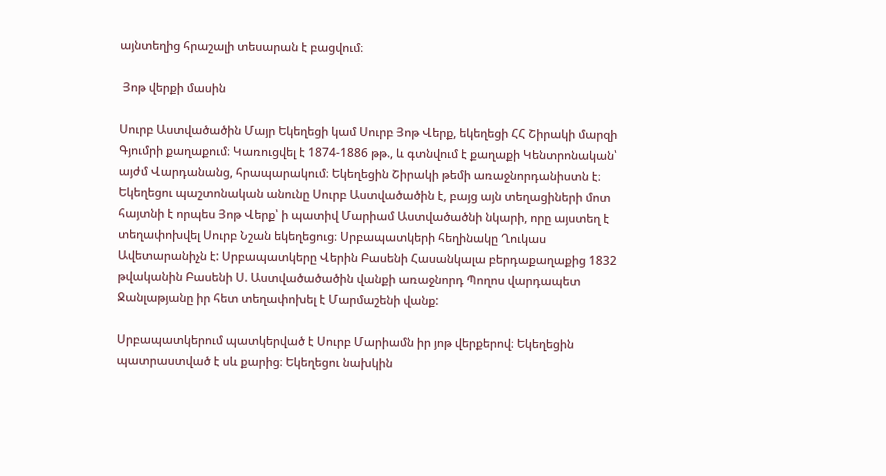այնտեղից հրաշալի տեսարան է բացվում։

 Յոթ վերքի մասին

Սուրբ Աստվածածին Մայր Եկեղեցի կամ Սուրբ Յոթ Վերք, եկեղեցի ՀՀ Շիրակի մարզի Գյումրի քաղաքում։ Կառուցվել է 1874-1886 թթ., և գտնվում է քաղաքի Կենտրոնական՝ այժմ Վարդանանց, հրապարակում։ Եկեղեցին Շիրակի թեմի առաջնորդանիստն է։
Եկեղեցու պաշտոնական անունը Սուրբ Աստվածածին է, բայց այն տեղացիների մոտ հայտնի է որպես Յոթ Վերք՝ ի պատիվ Մարիամ Աստվածածնի նկարի, որը այստեղ է տեղափոխվել Սուրբ Նշան եկեղեցուց։ Սրբապատկերի հեղինակը Ղուկաս Ավետարանիչն է: Սրբապատկերը Վերին Բասենի Հասանկալա բերդաքաղաքից 1832 թվականին Բասենի Ս. Աստվածածածին վանքի առաջնորդ Պողոս վարդապետ Ջանլաթյանը իր հետ տեղափոխել է Մարմաշենի վանք:

Սրբապատկերում պատկերված է Սուրբ Մարիամն իր յոթ վերքերով։ Եկեղեցին պատրաստված է սև քարից։ Եկեղեցու նախկին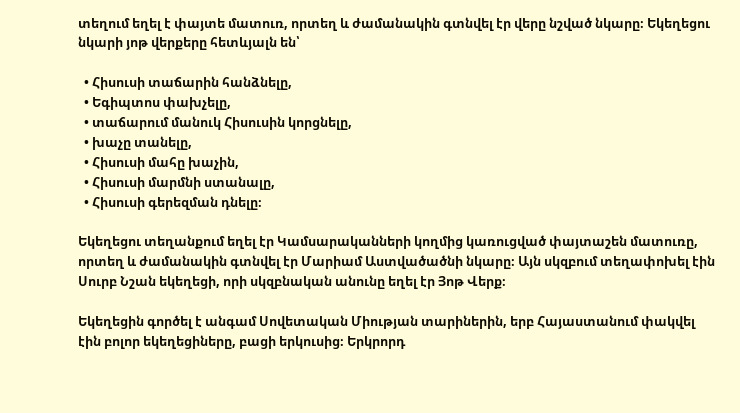տեղում եղել է փայտե մատուռ, որտեղ և ժամանակին գտնվել էր վերը նշված նկարը։ Եկեղեցու նկարի յոթ վերքերը հետևյալն են՝

  • Հիսուսի տաճարին հանձնելը,
  • Եգիպտոս փախչելը,
  • տաճարում մանուկ Հիսուսին կորցնելը,
  • խաչը տանելը,
  • Հիսուսի մահը խաչին,
  • Հիսուսի մարմնի ստանալը,
  • Հիսուսի գերեզման դնելը։

Եկեղեցու տեղանքում եղել էր Կամսարականների կողմից կառուցված փայտաշեն մատուռը, որտեղ և ժամանակին գտնվել էր Մարիամ Աստվածածնի նկարը։ Այն սկզբում տեղափոխել էին Սուրբ Նշան եկեղեցի, որի սկզբնական անունը եղել էր Յոթ Վերք։

Եկեղեցին գործել է անգամ Սովետական Միության տարիներին, երբ Հայաստանում փակվել էին բոլոր եկեղեցիները, բացի երկուսից։ Երկրորդ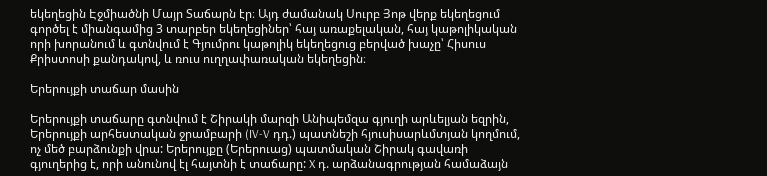եկեղեցին Էջմիածնի Մայր Տաճարն էր։ Այդ ժամանակ Սուրբ Յոթ վերք եկեղեցում գործել է միանգամից 3 տարբեր եկեղեցիներ՝ հայ առաքելական, հայ կաթոլիկական որի խորանում և գտնվում է Գյումրու կաթոլիկ եկեղեցուց բերված խաչը՝ Հիսուս Քրիստոսի քանդակով, և ռուս ուղղափառական եկեղեցին։

Երերույքի տաճար մասին

Երերույքի տաճարը գտնվում է Շիրակի մարզի Անիպեմզա գյուղի արևելյան եզրին, Երերույքի արհեստական ջրամբարի (IV-V դդ.) պատնեշի հյուսիսարևմտյան կողմում, ոչ մեծ բարձունքի վրա: Երերույքը (Երերուաց) պատմական Շիրակ գավառի գյուղերից է, որի անունով էլ հայտնի է տաճարը: X դ. արձանագրության համաձայն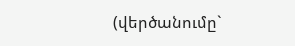(վերծանումը`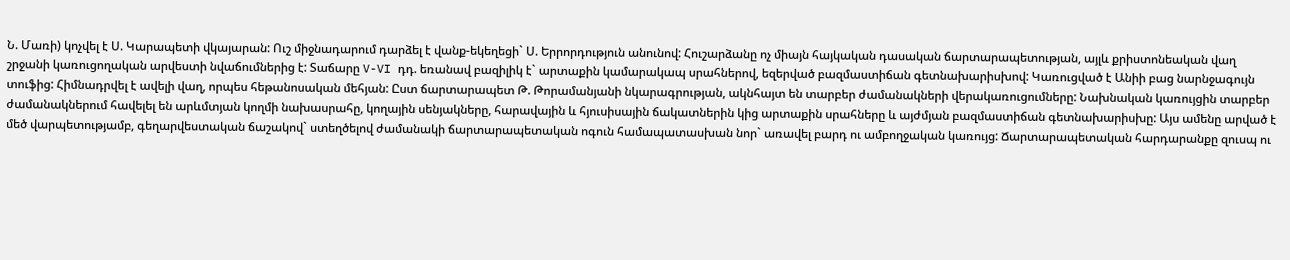Ն. Մառի) կոչվել է Ս. Կարապետի վկայարան: Ուշ միջնադարում դարձել է վանք-եկեղեցի` Ս. Երրորդություն անունով: Հուշարձանը ոչ միայն հայկական դասական ճարտարապետության, այլև քրիստոնեական վաղ շրջանի կառուցողական արվեստի նվաճումներից է: Տաճարը V-VI դդ. եռանավ բազիլիկ է` արտաքին կամարակապ սրահներով, եզերված բազմաստիճան գետնախարիսխով: Կառուցված է Անիի բաց նարնջագույն տուֆից: Հիմնադրվել է ավելի վաղ, որպես հեթանոսական մեհյան: Ըստ ճարտարապետ Թ. Թորամանյանի նկարագրության, ակնհայտ են տարբեր ժամանակների վերակառուցումները: Նախնական կառույցին տարբեր ժամանակներում հավելել են արևմտյան կողմի նախասրահը, կողային սենյակները, հարավային և հյուսիսային ճակատներին կից արտաքին սրահները և այժմյան բազմաստիճան գետնախարիսխը: Այս ամենը արված է մեծ վարպետությամբ, գեղարվեստական ճաշակով` ստեղծելով ժամանակի ճարտարապետական ոգուն համապատասխան նոր` առավել բարդ ու ամբողջական կառույց: Ճարտարապետական հարդարանքը զուսպ ու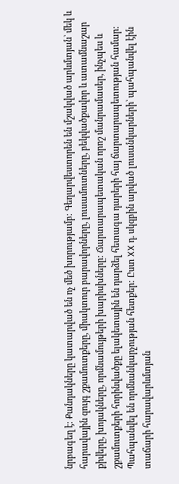նրբագեղ է: Քանդակները կատարված են ոչ մեծ խորությամբ: Գեղարվեստորեն են մշակված արևմտյան` մեկ և հարավային զույգ շքամուտքերը, միակտուր բարավորները, լուսամուտները, բեկվածքավոր և ատամնաշար քիվերը, խոյակները, որմնամույթերի խարիսխները: Ճարտարապետական որոշ մանրամասեր, ինչպես և շքամուտքերի հորինվածքը ելակետային են դարձել հետագա դարերի հայ ճարտարապետության համար: Պահպանվել են որմնանկարչության հետքեր: Ըստ XX դ. սկզբին արված լուսանկարների` պահպանվել էին տաճարի հարավարևմտյան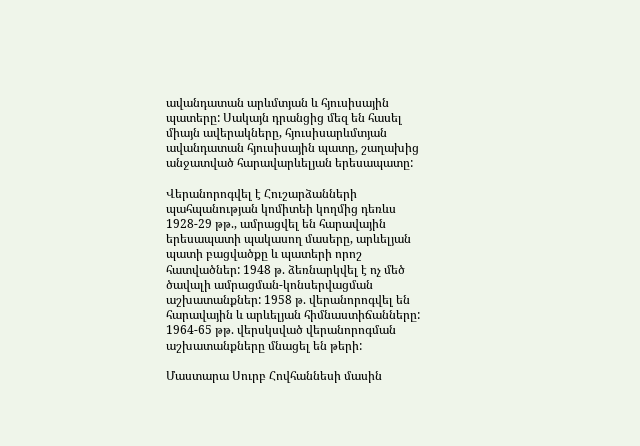ավանդատան արևմտյան և հյուսիսային պատերը: Սակայն դրանցից մեզ են հասել միայն ավերակները, հյուսիսարևմտյան ավանդատան հյուսիսային պատը, շաղախից անջատված հարավարևելյան երեսապատը:

Վերանորոգվել է Հուշարձանների պահպանության կոմիտեի կողմից դեռևս 1928-29 թթ., ամրացվել են հարավային երեսապատի պակասող մասերը, արևելյան պատի բացվածքը և պատերի որոշ հատվածներ: 1948 թ. ձեռնարկվել է ոչ մեծ ծավալի ամրացման-կոնսերվացման աշխատանքներ: 1958 թ. վերանորոգվել են հարավային և արևելյան հիմնաստիճանները: 1964-65 թթ. վերսկսված վերանորոգման աշխատանքները մնացել են թերի:

Մաստարա Սուրբ Հովհաննեսի մասին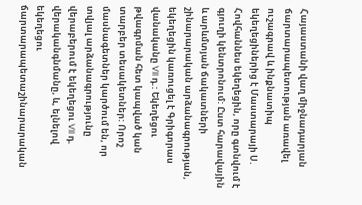Հայաստանի վաղ միջնադարյան ճարտարապետության առավել ուշագրավ և ինքնատիպ եկեղեցիներից է Մաստարայի Ս. Հովհաննես եկեղեցին, որը գտնվում է գյուղի կենտրոնում: Ըստ հարավային և արևմտյան ճակատների շինարարական արձանագրության, եկեղեցին կառուցել է Գրիգորաս վանականը VII դ.: Եկեղեցու թվագրման հետ կապված կան տարբեր տեսակետներ: Որոշ մասնագետներ կարծում են, որ տվյալ արձանագրությունը վերաբերում է եկեղեցու VII դ. վերականգնմանը, և, ելնելով եկեղեցու ճարտարապետաշինարարական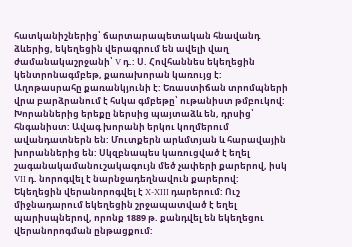հատկանիշներից՝ ճարտարապետական հնավանդ ձևերից, եկեղեցին վերագրում են ավելի վաղ ժամանակաշրջանի՝ V դ.: Ս. Հովհաննես եկեղեցին կենտրոնագմբեթ, քառախորան կառույց է: Աղոթասրահը քառանկյունի է: Եռաստիճան տրոմպների վրա բարձրանում է հսկա գմբեթը՝ ութանիստ թմբուկով: Խորաններից երեքը ներսից պայտաձև են, դրսից՝ հնգանիստ: Ավագ խորանի երկու կողմերում ավանդատներն են: Մուտքերն արևմտյան և հարավային խորաններից են: Սկզբնապես կառուցված է եղել շագանակամանուշակագույն մեծ չափերի քարերով, իսկ VII դ. նորոգվել է նարնջադեղնավուն քարերով: Եկեղեցին վերանորոգվել է X-XIII դարերում: Ուշ միջնադարում եկեղեցին շրջապատված է եղել պարիսպներով, որոնք 1889 թ. քանդվել են եկեղեցու վերանորոգման ընթացքում: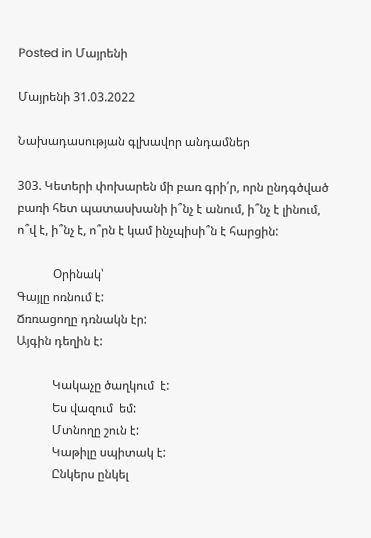Posted in Մայրենի

Մայրենի 31.03.2022

Նախադասության գլխավոր անդամներ

303. Կետերի փոխարեն մի բառ գրի՛ր, որն ընդգծված բառի հետ պատասխանի ի՞նչ է անում, ի՞նչ է լինում, ո՞վ է, ի՞նչ է, ո՞րն է կամ ինչպիսի՞ն է հարցին:

            Օրինակ՝
Գայլը ոռնում է:
Ճռռացողը դռնակն էր:
Այգին դեղին է:

            Կակաչը ծաղկում  է:
            Ես վազում  եմ:
            Մտնողը շուն է:
            Կաթիլը սպիտակ է:
            Ընկերս ընկել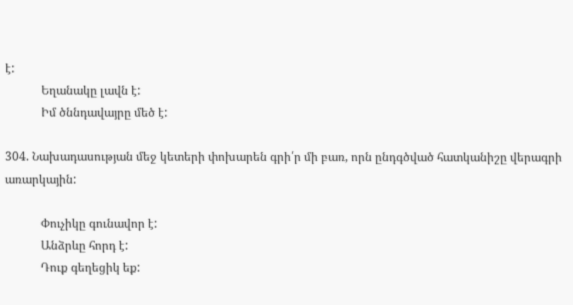է:
            Եղանակը լավն է:
            Իմ ծննդավայրը մեծ է:

304. Նախադասության մեջ կետերի փոխարեն գրի՛ր մի բառ, որն ընդգծված հատկանիշը վերագրի առարկային:

            Փուչիկը գունավոր է:
            Անձրևը հորդ է:
            Դուք գեղեցիկ եք: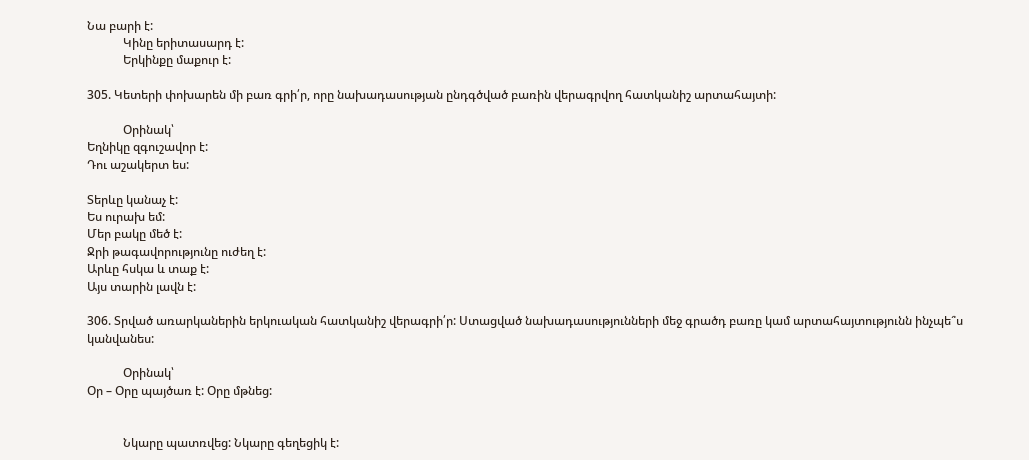Նա բարի է:
            Կինը երիտասարդ է:
            Երկինքը մաքուր է:

305. Կետերի փոխարեն մի բառ գրի՛ր, որը նախադասության ընդգծված բառին վերագրվող հատկանիշ արտահայտի:

            Օրինակ՝
Եղնիկը զգուշավոր է:
Դու աշակերտ ես:

Տերևը կանաչ է:
Ես ուրախ եմ:
Մեր բակը մեծ է:
Ջրի թագավորությունը ուժեղ է:
Արևը հսկա և տաք է:
Այս տարին լավն է:

306. Տրված առարկաներին երկուական հատկանիշ վերագրի՛ր: Ստացված նախադասությունների մեջ գրածդ բառը կամ արտահայտությունն ինչպե՞ս կանվանես:

            Օրինակ՝
Օր – Օրը պայծառ է: Օրը մթնեց:


            Նկարը պատռվեց: Նկարը գեղեցիկ է: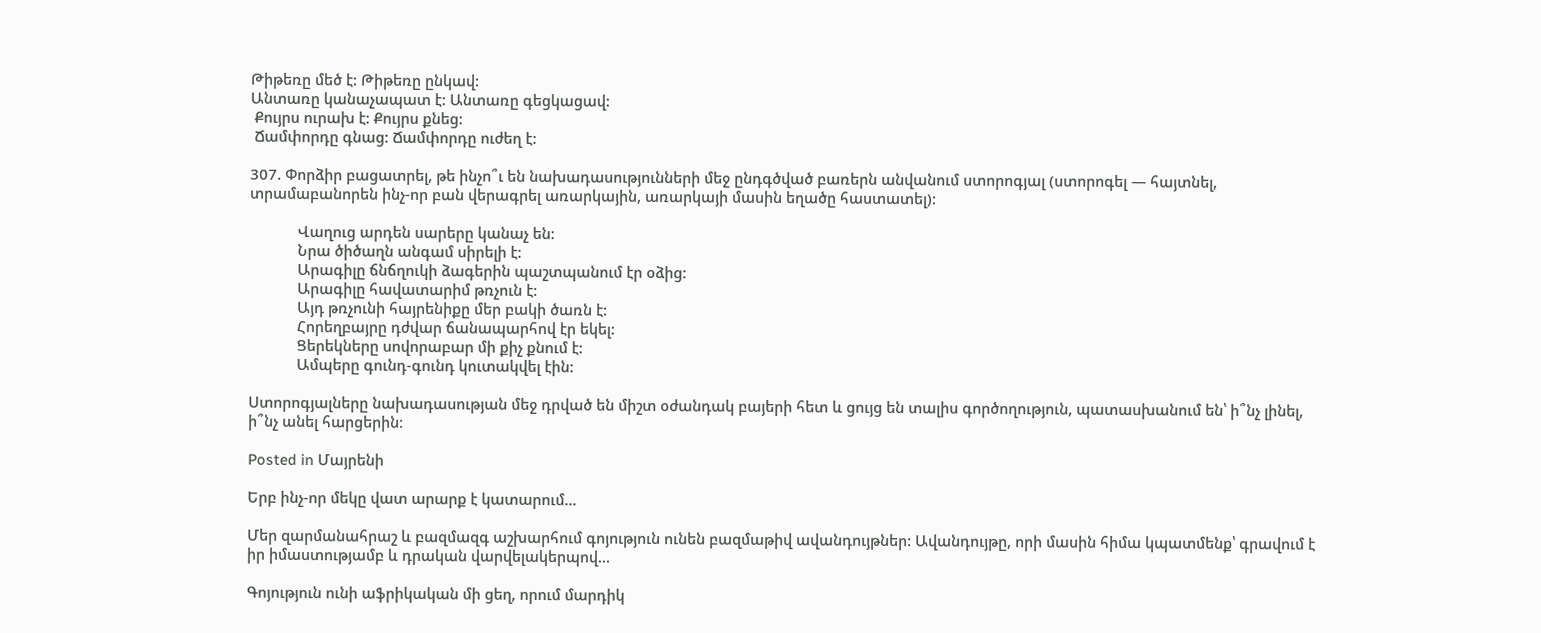Թիթեռը մեծ է: Թիթեռը ընկավ:
Անտառը կանաչապատ է: Անտառը գեցկացավ:
 Քույրս ուրախ է: Քույրս քնեց:
 Ճամփորդը գնաց: Ճամփորդը ուժեղ է:

307. Փորձիր բացատրել, թե ինչո՞ւ են նախադասությունների մեջ ընդգծված բառերն անվանում ստորոգյալ (ստորոգել — հայտնել, տրամաբանորեն ինչ-որ բան վերագրել առարկային, առարկայի մասին եղածը հաստատել):

            Վաղուց արդեն սարերը կանաչ են:
            Նրա ծիծաղն անգամ սիրելի է:
            Արագիլը ճնճղուկի ձագերին պաշտպանում էր օձից:
            Արագիլը հավատարիմ թռչուն է:
            Այդ թռչունի հայրենիքը մեր բակի ծառն է:
            Հորեղբայրը դժվար ճանապարհով էր եկել:
            Ցերեկները սովորաբար մի քիչ քնում է:
            Ամպերը գունդ-գունդ կուտակվել էին:

Ստորոգյալները նախադասության մեջ դրված են միշտ օժանդակ բայերի հետ և ցույց են տալիս գործողություն, պատասխանում են՝ ի՞նչ լինել, ի՞նչ անել հարցերին։

Posted in Մայրենի

Երբ ինչ-որ մեկը վատ արարք է կատարում…

Մեր զարմանահրաշ և բազմազգ աշխարհում գոյություն ունեն բազմաթիվ ավանդույթներ: Ավանդույթը, որի մասին հիմա կպատմենք՝ գրավում է իր իմաստությամբ և դրական վարվելակերպով…

Գոյություն ունի աֆրիկական մի ցեղ, որում մարդիկ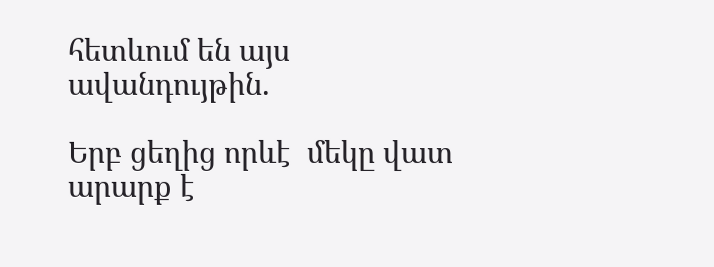հետևում են այս ավանդույթին.

Երբ ցեղից որևէ  մեկը վատ արարք է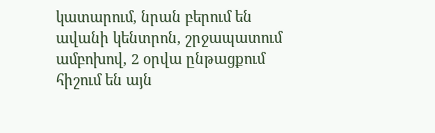կատարում, նրան բերում են ավանի կենտրոն, շրջապատում ամբոխով, 2 օրվա ընթացքում հիշում են այն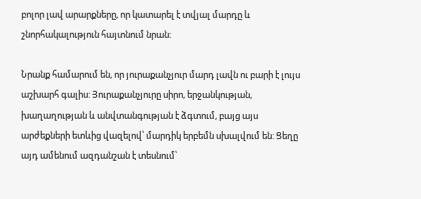բոլոր լավ արարքները, որ կատարել է տվյալ մարդը և շնորհակալություն հայտնում նրան:

Նրանք համարում են, որ յուրաքանչյուր մարդ լավն ու բարի է լույս աշխարհ գալիս: Յուրաքանչյուրը սիրո, երջանկության, խաղաղության և անվտանգության է ձգտում, բայց այս արժեքների ետևից վազելով՝ մարդիկ երբեմն սխալվում են: Ցեղը այդ ամենում ազդանշան է տեսնում՝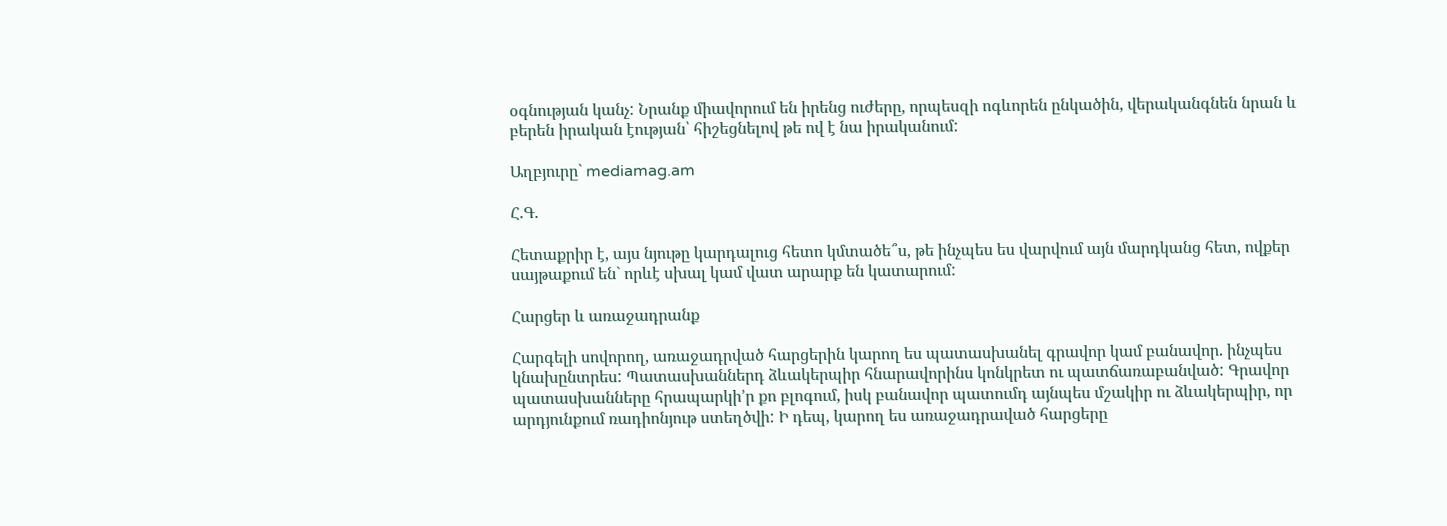օգնության կանչ: Նրանք միավորում են իրենց ուժերը, որպեսզի ոգևորեն ընկածին, վերականգնեն նրան և բերեն իրական էության՝ հիշեցնելով թե ով է նա իրականում:

Աղբյուրը` mediamag.am

Հ.Գ.

Հետաքրիր է, այս նյութը կարդալուց հետո կմտածե՞ս, թե ինչպես ես վարվում այն մարդկանց հետ, ովքեր սայթաքում են` որևէ սխալ կամ վատ արարք են կատարում:

Հարցեր և առաջադրանք

Հարգելի սովորող, առաջադրված հարցերին կարող ես պատասխանել գրավոր կամ բանավոր. ինչպես կնախընտրես: Պատասխաններդ ձևակերպիր հնարավորինս կոնկրետ ու պատճառաբանված: Գրավոր պատասխանները հրապարկի’ր քո բլոգում, իսկ բանավոր պատումդ այնպես մշակիր ու ձևակերպիր, որ արդյունքում ռադիոնյութ ստեղծվի: Ի դեպ, կարող ես առաջադրաված հարցերը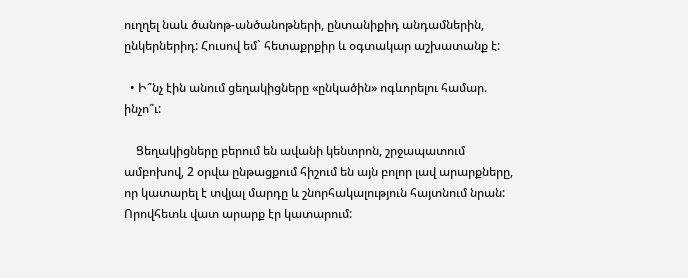ուղղել նաև ծանոթ-անծանոթների, ընտանիքիդ անդամներին, ընկերներիդ: Հուսով եմ` հետաքրքիր և օգտակար աշխատանք է:

  • Ի՞նչ էին անում ցեղակիցները «ընկածին» ոգևորելու համար. ինչո՞ւ:

    Ցեղակիցները բերում են ավանի կենտրոն, շրջապատում ամբոխով, 2 օրվա ընթացքում հիշում են այն բոլոր լավ արարքները, որ կատարել է տվյալ մարդը և շնորհակալություն հայտնում նրան: Որովհետև վատ արարք էր կատարում: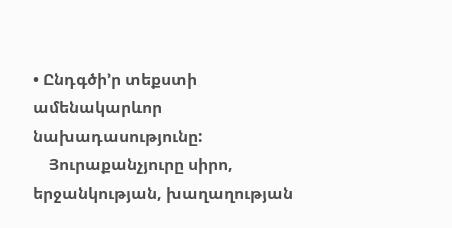• Ընդգծի’ր տեքստի ամենակարևոր նախադասությունը:
    Յուրաքանչյուրը սիրո, երջանկության, խաղաղության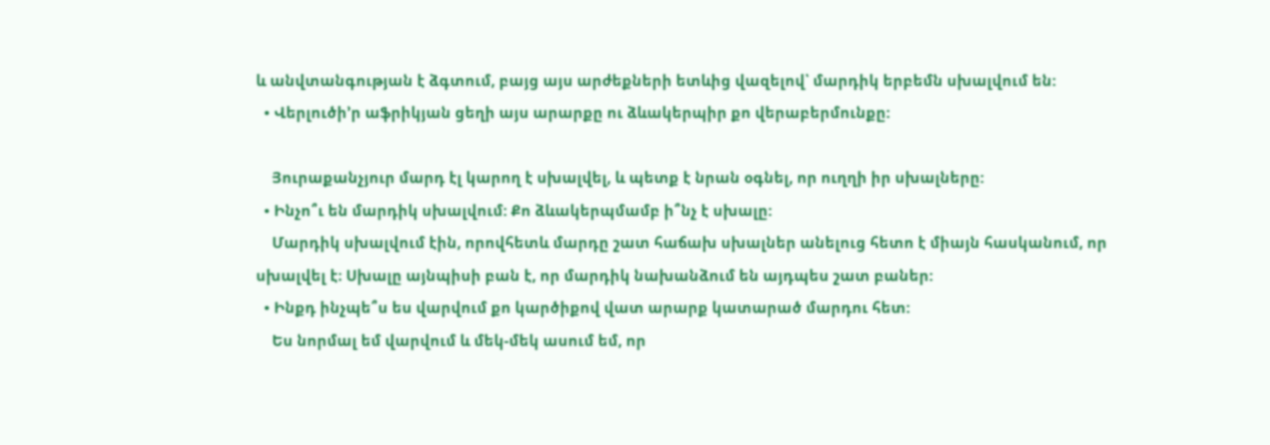և անվտանգության է ձգտում, բայց այս արժեքների ետևից վազելով՝ մարդիկ երբեմն սխալվում են:
  • Վերլուծի’ր աֆրիկյան ցեղի այս արարքը ու ձևակերպիր քո վերաբերմունքը:

    Յուրաքանչյուր մարդ էլ կարող է սխալվել, և պետք է նրան օգնել, որ ուղղի իր սխալները:
  • Ինչո՞ւ են մարդիկ սխալվում: Քո ձևակերպմամբ ի՞նչ է սխալը:
    Մարդիկ սխալվում էին, որովհետև մարդը շատ հաճախ սխալներ անելուց հետո է միայն հասկանում, որ սխալվել է։ Սխալը այնպիսի բան է, որ մարդիկ նախանձում են այդպես շատ բաներ:
  • Ինքդ ինչպե՞ս ես վարվում քո կարծիքով վատ արարք կատարած մարդու հետ:
    Ես նորմալ եմ վարվում և մեկ-մեկ ասում եմ, որ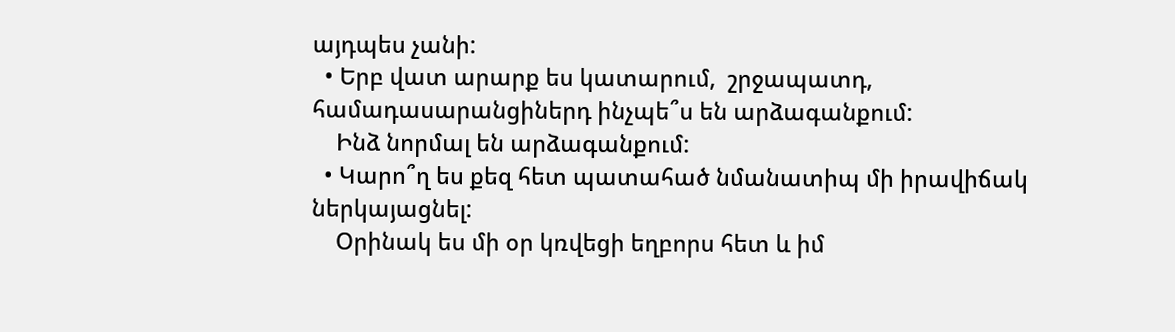այդպես չանի:
  • Երբ վատ արարք ես կատարում,  շրջապատդ, համադասարանցիներդ ինչպե՞ս են արձագանքում:
    Ինձ նորմալ են արձագանքում:
  • Կարո՞ղ ես քեզ հետ պատահած նմանատիպ մի իրավիճակ ներկայացնել:
    Օրինակ ես մի օր կռվեցի եղբորս հետ և իմ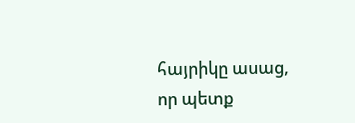հայրիկը ասաց, որ պետք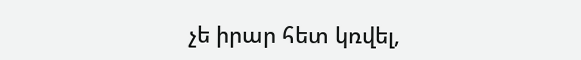չե իրար հետ կռվել,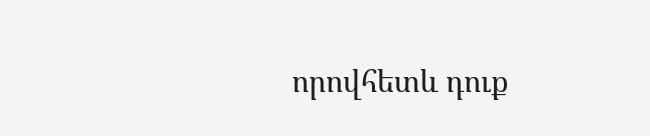որովհետև դուք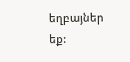եղբայներ եք: